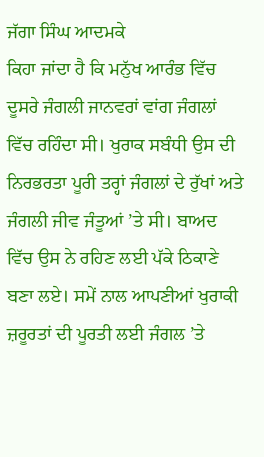ਜੱਗਾ ਸਿੰਘ ਆਦਮਕੇ
ਕਿਹਾ ਜਾਂਦਾ ਹੈ ਕਿ ਮਨੁੱਖ ਆਰੰਭ ਵਿੱਚ ਦੂਸਰੇ ਜੰਗਲੀ ਜਾਨਵਰਾਂ ਵਾਂਗ ਜੰਗਲਾਂ ਵਿੱਚ ਰਹਿੰਦਾ ਸੀ। ਖੁਰਾਕ ਸਬੰਧੀ ਉਸ ਦੀ ਨਿਰਭਰਤਾ ਪੂਰੀ ਤਰ੍ਹਾਂ ਜੰਗਲਾਂ ਦੇ ਰੁੱਖਾਂ ਅਤੇ ਜੰਗਲੀ ਜੀਵ ਜੰਤੂਆਂ ’ਤੇ ਸੀ। ਬਾਅਦ ਵਿੱਚ ਉਸ ਨੇ ਰਹਿਣ ਲਈ ਪੱਕੇ ਠਿਕਾਣੇ ਬਣਾ ਲਏ। ਸਮੇਂ ਨਾਲ ਆਪਣੀਆਂ ਖੁਰਾਕੀ ਜ਼ਰੂਰਤਾਂ ਦੀ ਪੂਰਤੀ ਲਈ ਜੰਗਲ ’ਤੇ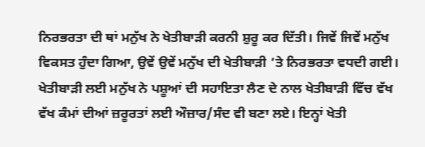ਨਿਰਭਰਤਾ ਦੀ ਥਾਂ ਮਨੁੱਖ ਨੇ ਖੇਤੀਬਾੜੀ ਕਰਨੀ ਸ਼ੁਰੂ ਕਰ ਦਿੱਤੀ। ਜਿਵੇਂ ਜਿਵੇਂ ਮਨੁੱਖ ਵਿਕਸਤ ਹੁੰਦਾ ਗਿਆ, ਉਵੇਂ ਉਵੇਂ ਮਨੁੱਖ ਦੀ ਖੇਤੀਬਾੜੀ ’ਤੇ ਨਿਰਭਰਤਾ ਵਧਦੀ ਗਈ। ਖੇਤੀਬਾੜੀ ਲਈ ਮਨੁੱਖ ਨੇ ਪਸ਼ੂਆਂ ਦੀ ਸਹਾਇਤਾ ਲੈਣ ਦੇ ਨਾਲ ਖੇਤੀਬਾੜੀ ਵਿੱਚ ਵੱਖ ਵੱਖ ਕੰਮਾਂ ਦੀਆਂ ਜ਼ਰੂਰਤਾਂ ਲਈ ਔਜ਼ਾਰ/ਸੰਦ ਵੀ ਬਣਾ ਲਏ। ਇਨ੍ਹਾਂ ਖੇਤੀ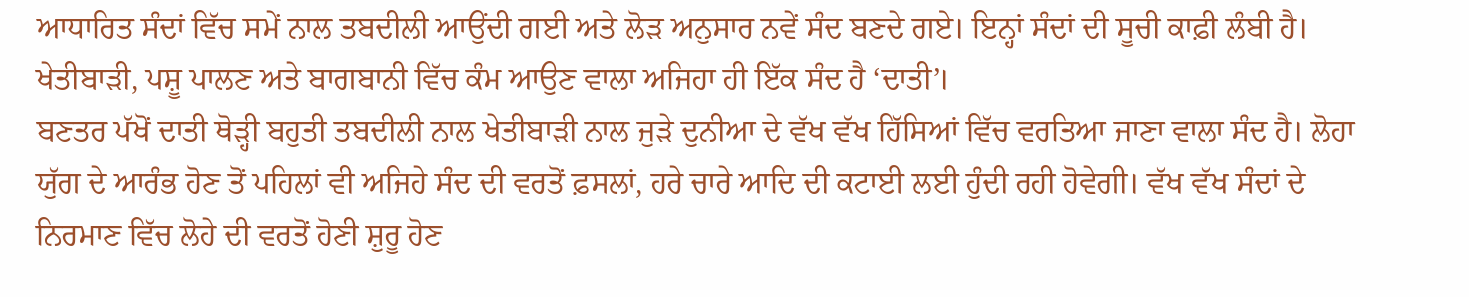ਆਧਾਰਿਤ ਸੰਦਾਂ ਵਿੱਚ ਸਮੇਂ ਨਾਲ ਤਬਦੀਲੀ ਆਉਂਦੀ ਗਈ ਅਤੇ ਲੋੜ ਅਨੁਸਾਰ ਨਵੇਂ ਸੰਦ ਬਣਦੇ ਗਏ। ਇਨ੍ਹਾਂ ਸੰਦਾਂ ਦੀ ਸੂਚੀ ਕਾਫ਼ੀ ਲੰਬੀ ਹੈ। ਖੇਤੀਬਾੜੀ, ਪਸ਼ੂ ਪਾਲਣ ਅਤੇ ਬਾਗਬਾਨੀ ਵਿੱਚ ਕੰਮ ਆਉਣ ਵਾਲਾ ਅਜਿਹਾ ਹੀ ਇੱਕ ਸੰਦ ਹੈ ‘ਦਾਤੀ’।
ਬਣਤਰ ਪੱਖੋਂ ਦਾਤੀ ਥੋੜ੍ਹੀ ਬਹੁਤੀ ਤਬਦੀਲੀ ਨਾਲ ਖੇਤੀਬਾੜੀ ਨਾਲ ਜੁੜੇ ਦੁਨੀਆ ਦੇ ਵੱਖ ਵੱਖ ਹਿੱਸਿਆਂ ਵਿੱਚ ਵਰਤਿਆ ਜਾਣਾ ਵਾਲਾ ਸੰਦ ਹੈ। ਲੋਹਾ ਯੁੱਗ ਦੇ ਆਰੰਭ ਹੋਣ ਤੋਂ ਪਹਿਲਾਂ ਵੀ ਅਜਿਹੇ ਸੰਦ ਦੀ ਵਰਤੋਂ ਫ਼ਸਲਾਂ, ਹਰੇ ਚਾਰੇ ਆਦਿ ਦੀ ਕਟਾਈ ਲਈ ਹੁੰਦੀ ਰਹੀ ਹੋਵੇਗੀ। ਵੱਖ ਵੱਖ ਸੰਦਾਂ ਦੇ ਨਿਰਮਾਣ ਵਿੱਚ ਲੋਹੇ ਦੀ ਵਰਤੋਂ ਹੋਣੀ ਸ਼ੁਰੂ ਹੋਣ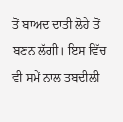ਤੋਂ ਬਾਅਦ ਦਾਤੀ ਲੋਹੇ ਤੋਂ ਬਣਨ ਲੱਗੀ। ਇਸ ਵਿੱਚ ਵੀ ਸਮੇਂ ਨਾਲ ਤਬਦੀਲੀ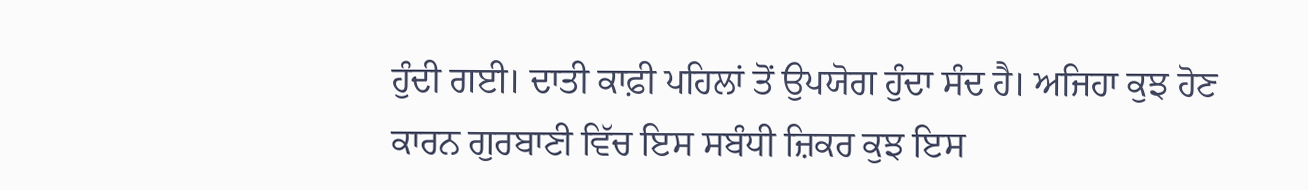ਹੁੰਦੀ ਗਈ। ਦਾਤੀ ਕਾਫ਼ੀ ਪਹਿਲਾਂ ਤੋਂ ਉਪਯੋਗ ਹੁੰਦਾ ਸੰਦ ਹੈ। ਅਜਿਹਾ ਕੁਝ ਹੋਣ ਕਾਰਨ ਗੁਰਬਾਣੀ ਵਿੱਚ ਇਸ ਸਬੰਧੀ ਜ਼ਿਕਰ ਕੁਝ ਇਸ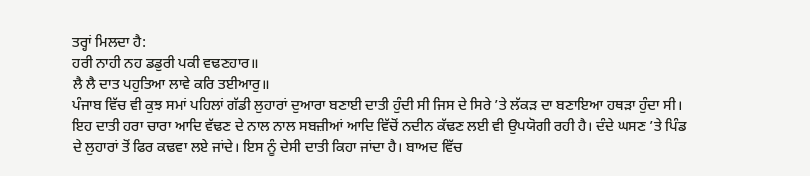ਤਰ੍ਹਾਂ ਮਿਲਦਾ ਹੈ:
ਹਰੀ ਨਾਹੀ ਨਹ ਡਡੁਰੀ ਪਕੀ ਵਢਣਹਾਰ॥
ਲੈ ਲੈ ਦਾਤ ਪਹੁਤਿਆ ਲਾਵੇ ਕਰਿ ਤਈਆਰੁ॥
ਪੰਜਾਬ ਵਿੱਚ ਵੀ ਕੁਝ ਸਮਾਂ ਪਹਿਲਾਂ ਗੱਡੀ ਲੁਹਾਰਾਂ ਦੁਆਰਾ ਬਣਾਈ ਦਾਤੀ ਹੁੰਦੀ ਸੀ ਜਿਸ ਦੇ ਸਿਰੇ ’ਤੇ ਲੱਕੜ ਦਾ ਬਣਾਇਆ ਹਥੜਾ ਹੁੰਦਾ ਸੀ। ਇਹ ਦਾਤੀ ਹਰਾ ਚਾਰਾ ਆਦਿ ਵੱਢਣ ਦੇ ਨਾਲ ਨਾਲ ਸਬਜ਼ੀਆਂ ਆਦਿ ਵਿੱਚੋਂ ਨਦੀਨ ਕੱਢਣ ਲਈ ਵੀ ਉਪਯੋਗੀ ਰਹੀ ਹੈ। ਦੰਦੇ ਘਸਣ ’ਤੇ ਪਿੰਡ ਦੇ ਲੁਹਾਰਾਂ ਤੋਂ ਫਿਰ ਕਢਵਾ ਲਏ ਜਾਂਦੇ। ਇਸ ਨੂੰ ਦੇਸੀ ਦਾਤੀ ਕਿਹਾ ਜਾਂਦਾ ਹੈ। ਬਾਅਦ ਵਿੱਚ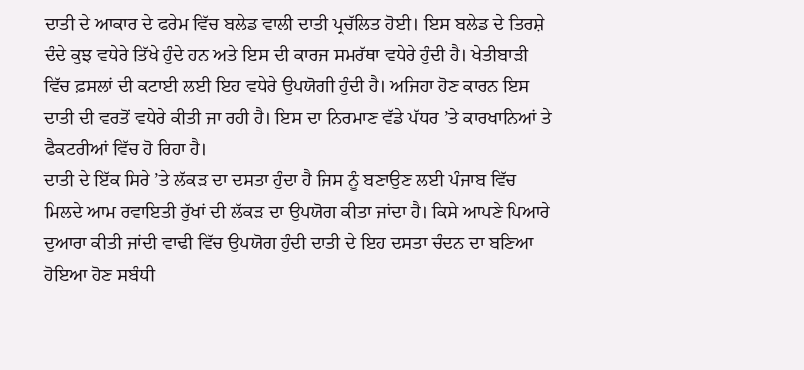ਦਾਤੀ ਦੇ ਆਕਾਰ ਦੇ ਫਰੇਮ ਵਿੱਚ ਬਲੇਡ ਵਾਲੀ ਦਾਤੀ ਪ੍ਰਚੱਲਿਤ ਹੋਈ। ਇਸ ਬਲੇਡ ਦੇ ਤਿਰਸ਼ੇ ਦੰਦੇ ਕੁਝ ਵਧੇਰੇ ਤਿੱਖੇ ਹੁੰਦੇ ਹਨ ਅਤੇ ਇਸ ਦੀ ਕਾਰਜ ਸਮਰੱਥਾ ਵਧੇਰੇ ਹੁੰਦੀ ਹੈ। ਖੇਤੀਬਾੜੀ ਵਿੱਚ ਫ਼ਸਲਾਂ ਦੀ ਕਟਾਈ ਲਈ ਇਹ ਵਧੇਰੇ ਉਪਯੋਗੀ ਹੁੰਦੀ ਹੈ। ਅਜਿਹਾ ਹੋਣ ਕਾਰਨ ਇਸ ਦਾਤੀ ਦੀ ਵਰਤੋਂ ਵਧੇਰੇ ਕੀਤੀ ਜਾ ਰਹੀ ਹੈ। ਇਸ ਦਾ ਨਿਰਮਾਣ ਵੱਡੇ ਪੱਧਰ ’ਤੇ ਕਾਰਖਾਨਿਆਂ ਤੇ ਫੈਕਟਰੀਆਂ ਵਿੱਚ ਹੋ ਰਿਹਾ ਹੈ।
ਦਾਤੀ ਦੇ ਇੱਕ ਸਿਰੇ ’ਤੇ ਲੱਕੜ ਦਾ ਦਸਤਾ ਹੁੰਦਾ ਹੈ ਜਿਸ ਨੂੰ ਬਣਾਉਣ ਲਈ ਪੰਜਾਬ ਵਿੱਚ ਮਿਲਦੇ ਆਮ ਰਵਾਇਤੀ ਰੁੱਖਾਂ ਦੀ ਲੱਕੜ ਦਾ ਉਪਯੋਗ ਕੀਤਾ ਜਾਂਦਾ ਹੈ। ਕਿਸੇ ਆਪਣੇ ਪਿਆਰੇ ਦੁਆਰਾ ਕੀਤੀ ਜਾਂਦੀ ਵਾਢੀ ਵਿੱਚ ਉਪਯੋਗ ਹੁੰਦੀ ਦਾਤੀ ਦੇ ਇਹ ਦਸਤਾ ਚੰਦਨ ਦਾ ਬਣਿਆ ਹੋਇਆ ਹੋਣ ਸਬੰਧੀ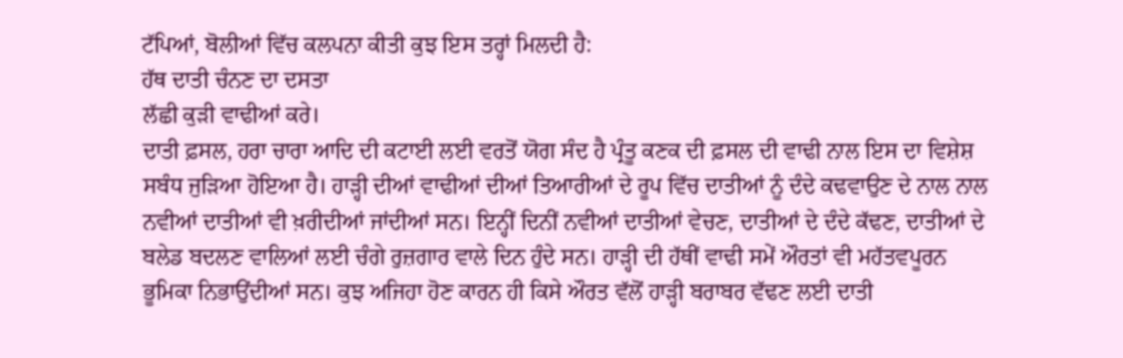ਟੱਪਿਆਂ, ਬੋਲੀਆਂ ਵਿੱਚ ਕਲਪਨਾ ਕੀਤੀ ਕੁਝ ਇਸ ਤਰ੍ਹਾਂ ਮਿਲਦੀ ਹੈ:
ਹੱਥ ਦਾਤੀ ਚੰਨਣ ਦਾ ਦਸਤਾ
ਲੱਛੀ ਕੁੜੀ ਵਾਢੀਆਂ ਕਰੇ।
ਦਾਤੀ ਫ਼ਸਲ, ਹਰਾ ਚਾਰਾ ਆਦਿ ਦੀ ਕਟਾਈ ਲਈ ਵਰਤੋਂ ਯੋਗ ਸੰਦ ਹੈ ਪ੍ਰੰਤੂ ਕਣਕ ਦੀ ਫ਼ਸਲ ਦੀ ਵਾਢੀ ਨਾਲ ਇਸ ਦਾ ਵਿਸ਼ੇਸ਼ ਸਬੰਧ ਜੁੜਿਆ ਹੋਇਆ ਹੈ। ਹਾੜ੍ਹੀ ਦੀਆਂ ਵਾਢੀਆਂ ਦੀਆਂ ਤਿਆਰੀਆਂ ਦੇ ਰੂਪ ਵਿੱਚ ਦਾਤੀਆਂ ਨੂੰ ਦੰਦੇ ਕਢਵਾਉਣ ਦੇ ਨਾਲ ਨਾਲ ਨਵੀਆਂ ਦਾਤੀਆਂ ਵੀ ਖ਼ਰੀਦੀਆਂ ਜਾਂਦੀਆਂ ਸਨ। ਇਨ੍ਹੀਂ ਦਿਨੀਂ ਨਵੀਆਂ ਦਾਤੀਆਂ ਵੇਚਣ, ਦਾਤੀਆਂ ਦੇ ਦੰਦੇ ਕੱਢਣ, ਦਾਤੀਆਂ ਦੇ ਬਲੇਡ ਬਦਲਣ ਵਾਲਿਆਂ ਲਈ ਚੰਗੇ ਰੁਜ਼ਗਾਰ ਵਾਲੇ ਦਿਨ ਹੁੰਦੇ ਸਨ। ਹਾੜ੍ਹੀ ਦੀ ਹੱਥੀਂ ਵਾਢੀ ਸਮੇਂ ਔਰਤਾਂ ਵੀ ਮਹੱਤਵਪੂਰਨ ਭੂਮਿਕਾ ਨਿਭਾਉਂਦੀਆਂ ਸਨ। ਕੁਝ ਅਜਿਹਾ ਹੋਣ ਕਾਰਨ ਹੀ ਕਿਸੇ ਔਰਤ ਵੱਲੋਂ ਹਾੜ੍ਹੀ ਬਰਾਬਰ ਵੱਢਣ ਲਈ ਦਾਤੀ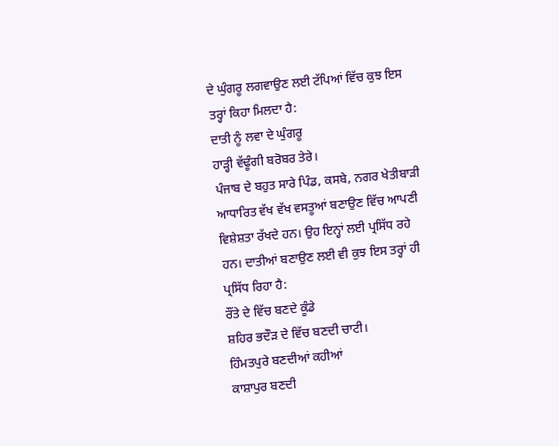ਦੇ ਘੁੰਗਰੂ ਲਗਵਾਉਣ ਲਈ ਟੱਪਿਆਂ ਵਿੱਚ ਕੁਝ ਇਸ ਤਰ੍ਹਾਂ ਕਿਹਾ ਮਿਲਦਾ ਹੈ:
ਦਾਤੀ ਨੂੰ ਲਵਾ ਦੇ ਘੁੰਗਰੂ
ਹਾੜ੍ਹੀ ਵੱਢੂੰਗੀ ਬਰੋਬਰ ਤੇਰੇ।
ਪੰਜਾਬ ਦੇ ਬਹੁਤ ਸਾਰੇ ਪਿੰਡ, ਕਸਬੇ, ਨਗਰ ਖੇਤੀਬਾੜੀ ਆਧਾਰਿਤ ਵੱਖ ਵੱਖ ਵਸਤੂਆਂ ਬਣਾਉਣ ਵਿੱਚ ਆਪਣੀ ਵਿਸ਼ੇਸ਼ਤਾ ਰੱਖਦੇ ਹਨ। ਉਹ ਇਨ੍ਹਾਂ ਲਈ ਪ੍ਰਸਿੱਧ ਰਹੇ ਹਨ। ਦਾਤੀਆਂ ਬਣਾਉਣ ਲਈ ਵੀ ਕੁਝ ਇਸ ਤਰ੍ਹਾਂ ਹੀ ਪ੍ਰਸਿੱਧ ਰਿਹਾ ਹੈ:
ਰੌਂਤੇ ਦੇ ਵਿੱਚ ਬਣਦੇ ਕੂੰਡੇ
ਸ਼ਹਿਰ ਭਦੌੜ ਦੇ ਵਿੱਚ ਬਣਦੀ ਚਾਟੀ।
ਹਿੰਮਤਪੁਰੇ ਬਣਦੀਆਂ ਕਹੀਆਂ
ਕਾਸ਼ਾਪੁਰ ਬਣਦੀ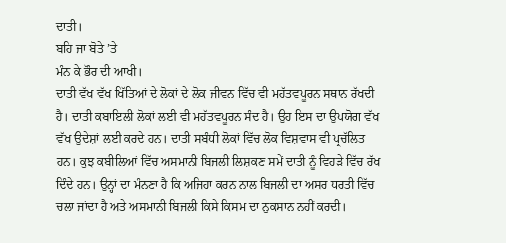ਦਾਤੀ।
ਬਹਿ ਜਾ ਬੋਤੇ ’ਤੇ
ਮੰਨ ਕੇ ਭੌਰ ਦੀ ਆਖੀ।
ਦਾਤੀ ਵੱਖ ਵੱਖ ਖਿੱਤਿਆਂ ਦੇ ਲੋਕਾਂ ਦੇ ਲੋਕ ਜੀਵਨ ਵਿੱਚ ਵੀ ਮਹੱਤਵਪੂਰਨ ਸਥਾਨ ਰੱਖਦੀ ਹੈ। ਦਾਤੀ ਕਬਾਇਲੀ ਲੋਕਾਂ ਲਈ ਵੀ ਮਹੱਤਵਪੂਰਨ ਸੰਦ ਹੈ। ਉਹ ਇਸ ਦਾ ਉਪਯੋਗ ਵੱਖ ਵੱਖ ਉਦੇਸ਼ਾਂ ਲਈ ਕਰਦੇ ਹਨ। ਦਾਤੀ ਸਬੰਧੀ ਲੋਕਾਂ ਵਿੱਚ ਲੋਕ ਵਿਸ਼ਵਾਸ ਵੀ ਪ੍ਰਚੱਲਿਤ ਹਨ। ਕੁਝ ਕਬੀਲਿਆਂ ਵਿੱਚ ਅਸਮਾਨੀ ਬਿਜਲੀ ਲਿਸ਼ਕਣ ਸਮੇਂ ਦਾਤੀ ਨੂੰ ਵਿਹੜੇ ਵਿੱਚ ਰੱਖ ਦਿੰਦੇ ਹਨ। ਉਨ੍ਹਾਂ ਦਾ ਮੰਨਣਾ ਹੈ ਕਿ ਅਜਿਹਾ ਕਰਨ ਨਾਲ ਬਿਜਲੀ ਦਾ ਅਸਰ ਧਰਤੀ ਵਿੱਚ ਚਲਾ ਜਾਂਦਾ ਹੈ ਅਤੇ ਅਸਮਾਨੀ ਬਿਜਲੀ ਕਿਸੇ ਕਿਸਮ ਦਾ ਨੁਕਸਾਨ ਨਹੀਂ ਕਰਦੀ।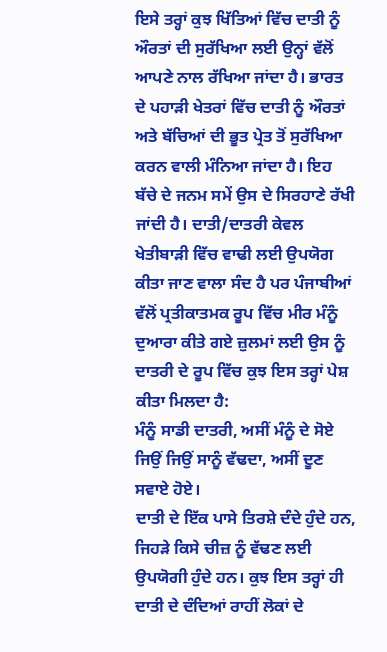ਇਸੇ ਤਰ੍ਹਾਂ ਕੁਝ ਖਿੱਤਿਆਂ ਵਿੱਚ ਦਾਤੀ ਨੂੰ ਔਰਤਾਂ ਦੀ ਸੁਰੱਖਿਆ ਲਈ ਉਨ੍ਹਾਂ ਵੱਲੋਂ ਆਪਣੇ ਨਾਲ ਰੱਖਿਆ ਜਾਂਦਾ ਹੈ। ਭਾਰਤ ਦੇ ਪਹਾੜੀ ਖੇਤਰਾਂ ਵਿੱਚ ਦਾਤੀ ਨੂੰ ਔਰਤਾਂ ਅਤੇ ਬੱਚਿਆਂ ਦੀ ਭੂਤ ਪ੍ਰੇਤ ਤੋਂ ਸੁਰੱਖਿਆ ਕਰਨ ਵਾਲੀ ਮੰਨਿਆ ਜਾਂਦਾ ਹੈ। ਇਹ ਬੱਚੇ ਦੇ ਜਨਮ ਸਮੇਂ ਉਸ ਦੇ ਸਿਰਹਾਣੇ ਰੱਖੀ ਜਾਂਦੀ ਹੈ। ਦਾਤੀ/ਦਾਤਰੀ ਕੇਵਲ ਖੇਤੀਬਾੜੀ ਵਿੱਚ ਵਾਢੀ ਲਈ ਉਪਯੋਗ ਕੀਤਾ ਜਾਣ ਵਾਲਾ ਸੰਦ ਹੈ ਪਰ ਪੰਜਾਬੀਆਂ ਵੱਲੋਂ ਪ੍ਰਤੀਕਾਤਮਕ ਰੂਪ ਵਿੱਚ ਮੀਰ ਮੰਨੂੰ ਦੁਆਰਾ ਕੀਤੇ ਗਏ ਜ਼ੁਲਮਾਂ ਲਈ ਉਸ ਨੂੰ ਦਾਤਰੀ ਦੇ ਰੂਪ ਵਿੱਚ ਕੁਝ ਇਸ ਤਰ੍ਹਾਂ ਪੇਸ਼ ਕੀਤਾ ਮਿਲਦਾ ਹੈ:
ਮੰਨੂੰ ਸਾਡੀ ਦਾਤਰੀ, ਅਸੀਂ ਮੰਨੂੰ ਦੇ ਸੋਏ
ਜਿਉਂ ਜਿਉਂ ਸਾਨੂੰ ਵੱਢਦਾ, ਅਸੀਂ ਦੂਣ ਸਵਾਏ ਹੋਏ।
ਦਾਤੀ ਦੇ ਇੱਕ ਪਾਸੇ ਤਿਰਸ਼ੇ ਦੰਦੇ ਹੁੰਦੇ ਹਨ, ਜਿਹੜੇ ਕਿਸੇ ਚੀਜ਼ ਨੂੰ ਵੱਢਣ ਲਈ ਉਪਯੋਗੀ ਹੁੰਦੇ ਹਨ। ਕੁਝ ਇਸ ਤਰ੍ਹਾਂ ਹੀ ਦਾਤੀ ਦੇ ਦੰਦਿਆਂ ਰਾਹੀਂ ਲੋਕਾਂ ਦੇ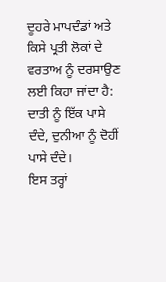ਦੂਹਰੇ ਮਾਪਦੰਡਾਂ ਅਤੇ ਕਿਸੇ ਪ੍ਰਤੀ ਲੋਕਾਂ ਦੇ ਵਰਤਾਅ ਨੂੰ ਦਰਸਾਉਣ ਲਈ ਕਿਹਾ ਜਾਂਦਾ ਹੈ:
ਦਾਤੀ ਨੂੰ ਇੱਕ ਪਾਸੇ ਦੰਦੇ, ਦੁਨੀਆ ਨੂੰ ਦੋਹੀਂ ਪਾਸੇ ਦੰਦੇ।
ਇਸ ਤਰ੍ਹਾਂ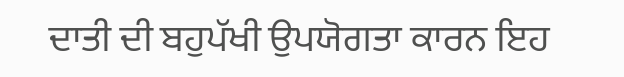ਦਾਤੀ ਦੀ ਬਹੁਪੱਖੀ ਉਪਯੋਗਤਾ ਕਾਰਨ ਇਹ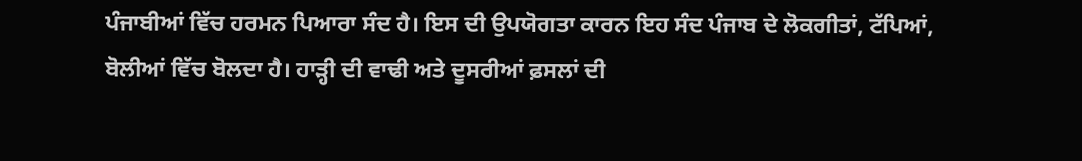ਪੰਜਾਬੀਆਂ ਵਿੱਚ ਹਰਮਨ ਪਿਆਰਾ ਸੰਦ ਹੈ। ਇਸ ਦੀ ਉਪਯੋਗਤਾ ਕਾਰਨ ਇਹ ਸੰਦ ਪੰਜਾਬ ਦੇ ਲੋਕਗੀਤਾਂ, ਟੱਪਿਆਂ, ਬੋਲੀਆਂ ਵਿੱਚ ਬੋਲਦਾ ਹੈ। ਹਾੜ੍ਹੀ ਦੀ ਵਾਢੀ ਅਤੇ ਦੂਸਰੀਆਂ ਫ਼ਸਲਾਂ ਦੀ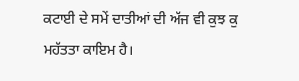ਕਟਾਈ ਦੇ ਸਮੇਂ ਦਾਤੀਆਂ ਦੀ ਅੱਜ ਵੀ ਕੁਝ ਕੁ ਮਹੱਤਤਾ ਕਾਇਮ ਹੈ।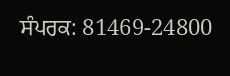ਸੰਪਰਕ: 81469-24800